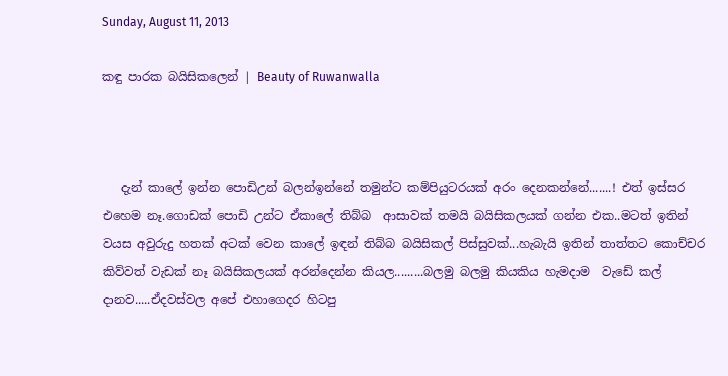Sunday, August 11, 2013

කඳු පාරක බයිසිකලෙන් | Beauty of Ruwanwalla



   දැන් කාලේ ඉන්න පොඩිඋන් බලන්ඉන්නේ තමුන්ට කම්පියුටරයක් අරං දෙනකන්නේ.......! එත් ඉස්සර එහෙම නෑ.ගොඩක් පොඩි උන්ට ඒකාලේ තිබ්බ  ආසාවක් තමයි බයිසිකලයක් ගන්න එක..මටත් ඉතින් වයස අවුරුදු හතක් අටක් වෙන කාලේ ඉඳන් තිබ්බ බයිසිකල් පිස්සුවක්...හැබැයි ඉතින් තාත්තට කොච්චර කිව්වත් වැඩක් නෑ බයිසිකලයක් අරන්දෙන්න කියල.........බලමු බලමු කියකිය හැමදාම  වැඩේ කල් දානව.....ඒදවස්වල අපේ එහාගෙදර හිටපු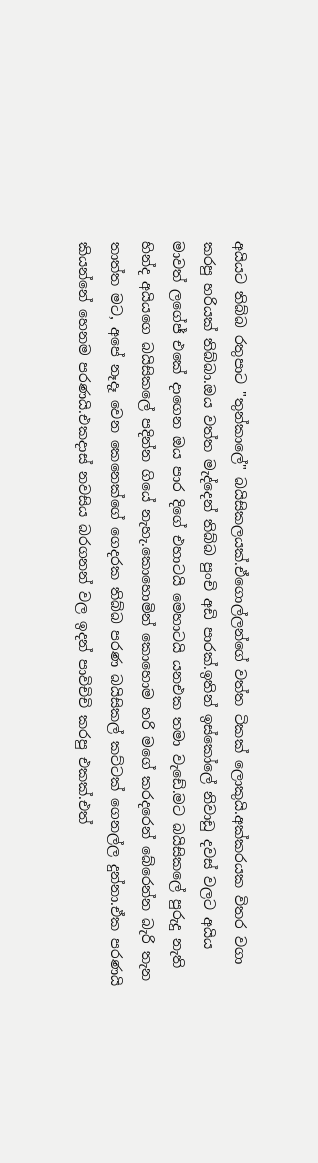අයියට තිබ්බ රතුපාට "තුන්කාලේ" බයිසිකලයක්.ඒගොල්ලන්ගේ වත්ත ටිකක් ලොකුයි.අක්කරයක විතර වගා කරපු හරියක් තිබ්බා.ඔය වත්ත මැද්දෙන් තිබ්බ පුංචි අඩි පාරක්.ඉතින් ඉස්කෝලේ නිවාඩු දවස් වලට අයිය මාවත් ලගේජ් එකේ දාගෙන ඔය පාර දිගේ එහාටයි මෙහාටයි යනඑක තමා වැඩේ.මට බයිසිකලේ පුරුදු නැති හින්ද අයියගෙ බයිසිකලේ පදින්න ගියේ නැහැ.කොහොමින් කොහොම හරි මගේ කරදරෙන් බේරෙන්න බැරි තැන තාත්ත මට, අපේ නෑදෑ වෙන කෙනෙක්ගේ ගෙදරක තිබ්බ පරණ බයිසිකල් කට්ටක් ගෙනල්ල දුන්නා.ඒක පරණයි කියන්නේ හෙනම පරණයි.එකදාස් නවසිය බරගනන් වල ඉදන් පාවිචිචි කරපු එකක්.එත්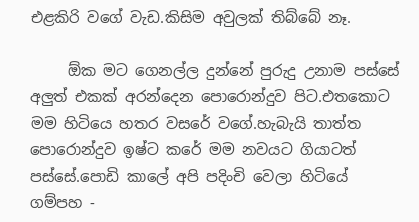එළකිරි වගේ වැඩ.කිසිම අවුලක් තිබ්බේ නෑ.

     ඕක මට ගෙනල්ල දුන්නේ පුරුදු උනාම පස්සේ අලුත් එකක් අරන්දෙන පොරොන්දුව පිට.එතකොට මම හිටියෙ හතර වසරේ වගේ.හැබැයි තාත්ත පොරොන්දුව ඉෂ්ට කරේ මම නවයට ගියාටත් පස්සේ.පොඩි කාලේ අපි පදිංචි වෙලා හිටියේ ගම්පහ -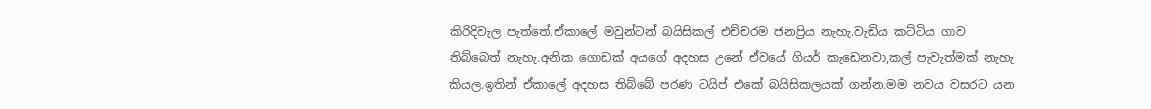කිරිදිවැල පැත්තේ.ඒකාලේ මවුන්ටන් බයිසිකල් එච්චරම ජනප්‍රිය නැහැ.වැඩිය කට්ටිය ගාව තිබ්බෙත් නැහැ.අනික ගොඩක් අයගේ අදහස උනේ ඒවයේ ගියර් කැඩෙනවා,කල් පැවැත්මක් නැහැ කියල.ඉතින් ඒකාලේ අදහස තිබ්බේ පරණ ටයිප් එකේ බයිසිකලයක් ගන්න.මම නවය වසරට යන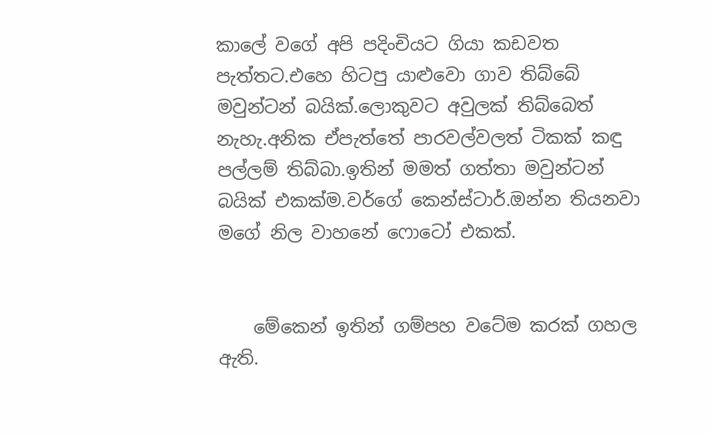කාලේ වගේ අපි පදිංචියට ගියා කඩවත පැත්තට.එහෙ හිටපු යාළුවො ගාව තිබ්බේ මවුන්ටන් බයික්.ලොකුවට අවුලක් තිබ්බෙත් නැහැ.අනික ඒපැත්තේ පාරවල්වලත් ටිකක් කඳු පල්ලම් තිබ්බා.ඉතින් මමත් ගත්තා මවුන්ටන් බයික් එකක්ම.වර්ගේ කෙන්ස්ටාර්.ඔන්න තියනවා මගේ නිල වාහනේ ෆොටෝ එකක්.


    මේකෙන් ඉතින් ගම්පහ වටේම කරක් ගහල ඇති.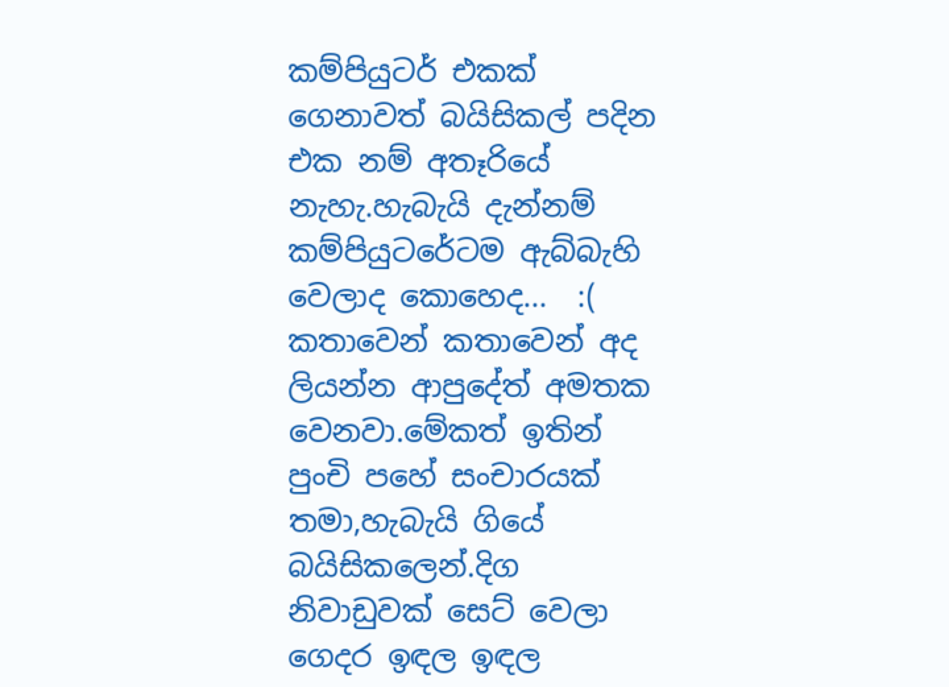කම්පියුටර් එකක් ගෙනාවත් බයිසිකල් පදින එක නම් අතෑරියේ නැහැ.හැබැයි දැන්නම් කම්පියුටරේටම ඇබ්බැහි වෙලාද කොහෙද...  :(  කතාවෙන් කතාවෙන් අද ලියන්න ආපුදේත් අමතක වෙනවා.මේකත් ඉතින් පුංචි පහේ සංචාරයක් තමා,හැබැයි ගියේ බයිසිකලෙන්.දිග නිවාඩුවක් සෙට් වෙලා ගෙදර ඉඳල ඉඳල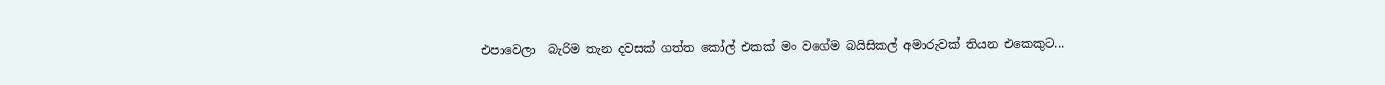එපාවෙලා  බැරිම තැන දවසක් ගත්ත කෝල් එකක් මං වගේම බයිසිකල් අමාරුවක් තියන එකෙකුට...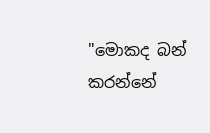"මොකද බන් කරන්නේ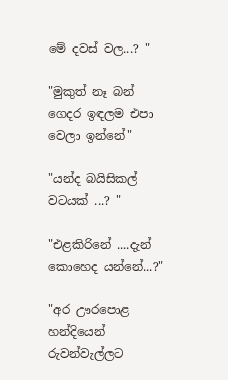මේ දවස් වල...? "

"මුකුත් නෑ බන් ගෙදර ඉඳලම එපා වෙලා ඉන්නේ"

"යන්ද බයිසිකල් වටයක් ...? "

"එළකිරිනේ ....දැන් කොහෙද යන්නේ...?"

"අර ඌරපොළ හන්දියෙන් රුවන්වැල්ලට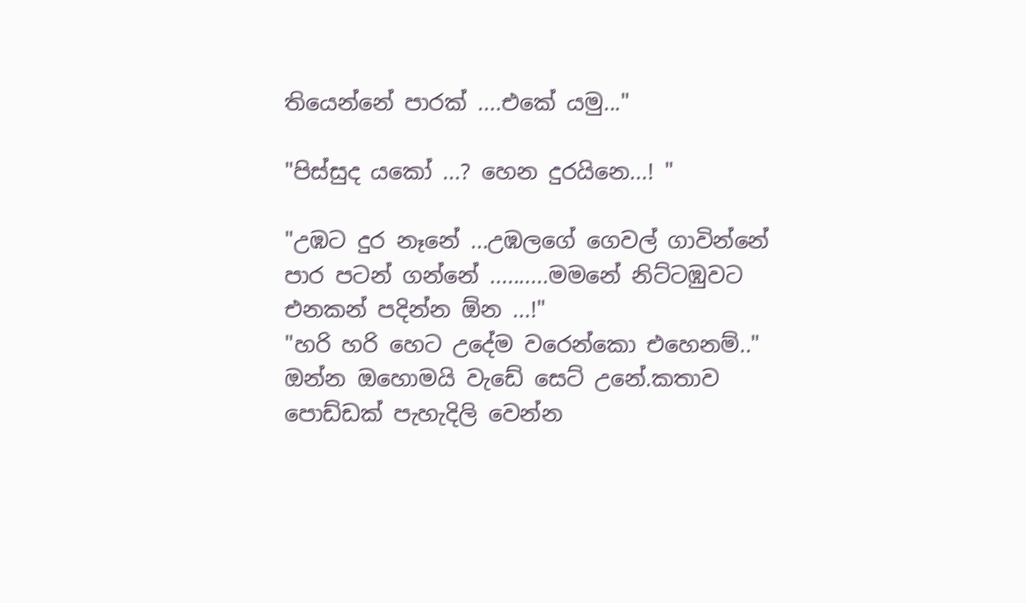තියෙන්නේ පාරක් ....එකේ යමු..."

"පිස්සුද යකෝ ...? හෙන දුරයිනෙ...! "

"උඹට දුර නෑනේ ...උඹලගේ ගෙවල් ගාවින්නේ පාර පටන් ගන්නේ ..........මමනේ නිට්ටඹුවට එනකන් පදින්න ඕන ...!"
"හරි හරි හෙට උදේම වරෙන්කො එහෙනම්.."
ඔන්න ඔහොමයි වැඩේ සෙට් උනේ.කතාව පොඩ්ඩක් පැහැදිලි වෙන්න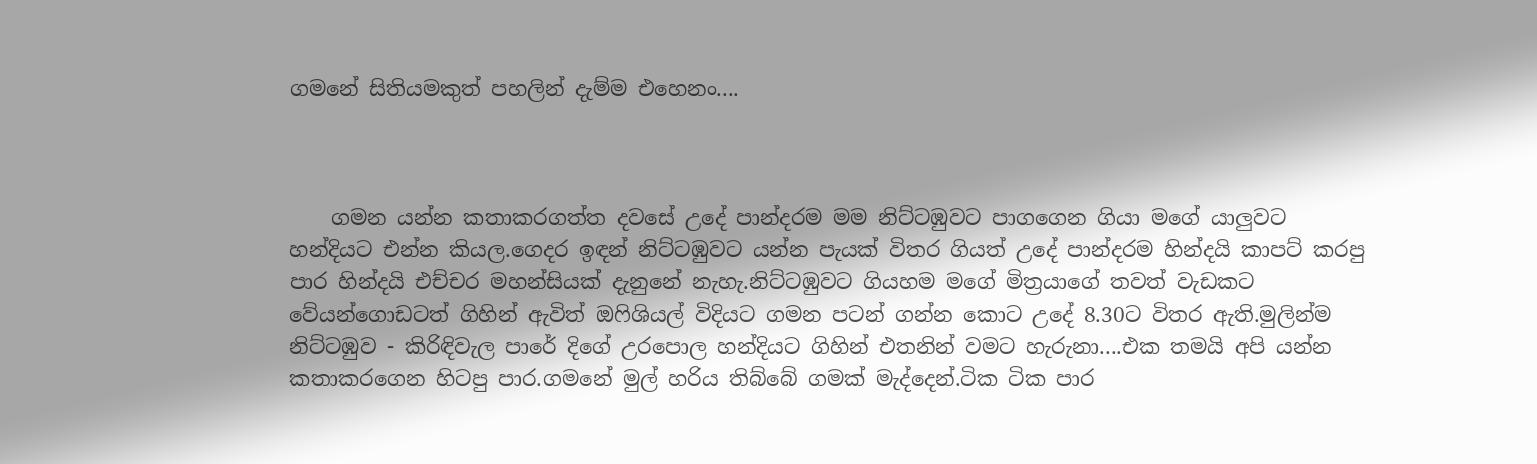ගමනේ සිතියමකුත් පහලින් දැම්ම එහෙනං....



    ගමන යන්න කතාකරගත්ත දවසේ උදේ පාන්දරම මම නිට්ටඹුවට පාගගෙන ගියා මගේ යාලුවට හන්දියට එන්න කියල.ගෙදර ඉඳන් නිට්ටඹුවට යන්න පැයක් විතර ගියත් උදේ පාන්දරම හින්දයි කාපට් කරපු පාර හින්දයි එච්චර මහන්සියක් දැනුනේ නැහැ.නිට්ටඹුවට ගියහම මගේ මිත්‍රයාගේ තවත් වැඩකට වේයන්ගොඩටත් ගිහින් ඇවිත් ඔෆිශියල් විදියට ගමන පටන් ගන්න කොට උදේ 8.30ට විතර ඇති.මුලින්ම නිට්ටඹුව - කිරිඳිවැල පාරේ දිගේ උරපොල හන්දියට ගිහින් එතනින් වමට හැරුනා....එක තමයි අපි යන්න කතාකරගෙන හිටපු පාර.ගමනේ මුල් හරිය තිබ්බේ ගමක් මැද්දෙන්.ටික ටික පාර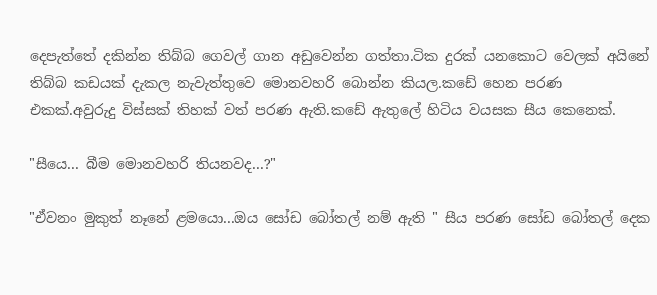දෙපැත්තේ දකින්න තිබ්බ ගෙවල් ගාන අඩුවෙන්න ගත්තා.ටික දුරක් යනකොට වෙලක් අයිනේ තිබ්බ කඩයක් දැකල නැවැත්තුවෙ මොනවහරි බොන්න කියල.කඩේ හෙන පරණ එකක්.අවුරුදු විස්සක් තිහක් වත් පරණ ඇති.කඩේ ඇතුලේ හිටිය වයසක සීය කෙනෙක්.

"සීයෙ... බීම මොනවහරි තියනවද...?"

"ඒවනං මුකුත් නෑනේ ළමයො...ඔය සෝඩ බෝතල් නම් ඇති " සීය පරණ සෝඩ බෝතල් දෙක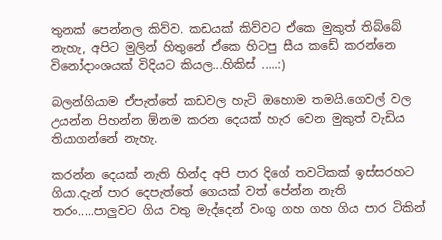තුනක් පෙන්නල කිව්ව. කඩයක් කිව්වට ඒකෙ මුකුත් තිබ්බේ නැහැ, අපිට මුලින් හිතුනේ ඒකෙ හිටපු සීය කඩේ කරන්නෙ විනෝදාංශයක් විදියට කියල...හිකිස් .....:)

බලන්ගියාම ඒපැත්තේ කඩවල හැටි ඔහොම තමයි.ගෙවල් වල උයන්න පිහන්න ඕනම කරන දෙයක් හැර වෙන මුකුත් වැඩිය තියාගන්නේ නැහැ.

කරන්න දෙයක් නැති හින්ද අපි පාර දිගේ තවටිකක් ඉස්සරහට ගියා.දැන් පාර දෙපැත්තේ ගෙයක් වත් පේන්න නැති තරං.....පාලුවට ගිය වතු මැද්දෙන් වංගු ගහ ගහ ගිය පාර ටිකින්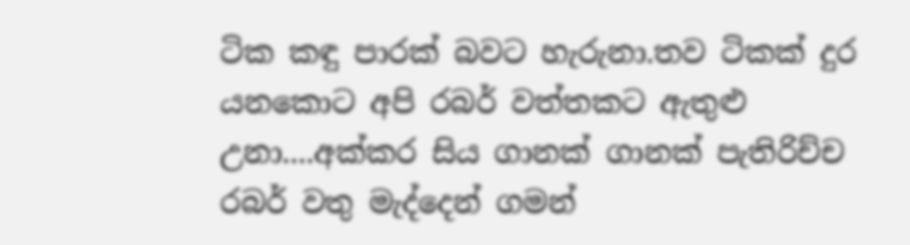ටික කඳු පාරක් බවට හැරුනා.තව ටිකක් දුර යනකොට අපි රබර් වත්තකට ඇතුළු උනා....අක්කර සිය ගානක් ගානක් පැතිරිච්ච රබර් වතු මැද්දෙන් ගමන්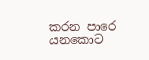කරන පාරෙ යනකොට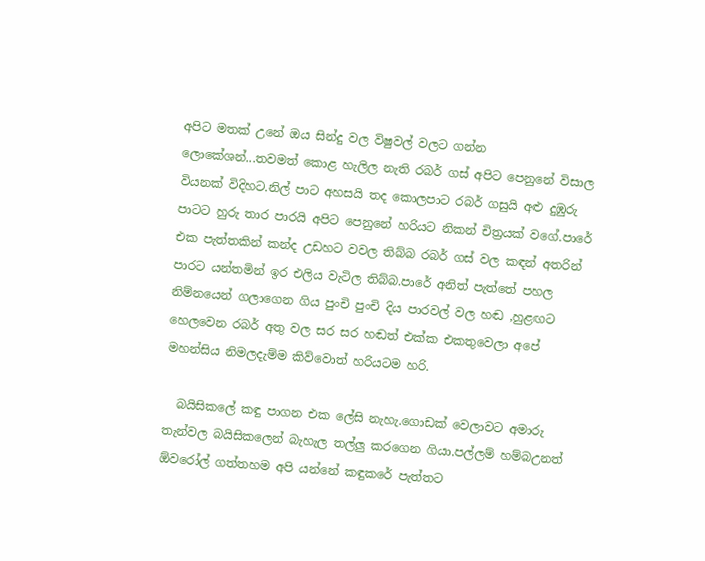අපිට මතක් උනේ ඔය සින්දු වල විෂුවල් වලට ගන්න ලොකේශන්...තවමත් කොළ හැලිල නැති රබර් ගස් අපිට පෙනුනේ විසාල වියනක් විදිහට.නිල් පාට අහසයි තද කොලපාට රබර් ගසුයි අළු දුඹුරු පාටට හුරු තාර පාරයි අපිට පෙනුනේ හරියට නිකන් චිත්‍රයක් වගේ.පාරේ එක පැත්තකින් කන්ද උඩහට වවල තිබ්බ රබර් ගස් වල කඳන් අතරින් පාරට යන්තමින් ඉර එලිය වැටිල තිබ්බ.පාරේ අනිත් පැත්තේ පහල නිම්නයෙන් ගලාගෙන ගිය පුංචි පුංචි දිය පාරවල් වල හඬ ,හුළඟට හෙලවෙන රබර් අතු වල සර සර හඬත් එක්ක එකතුවෙලා අපේ මහන්සිය නිමලදැම්ම කිව්වොත් හරියටම හරි.

  බයිසිකලේ කඳු පාගන එක ලේසි නැහැ.ගොඩක් වෙලාවට අමාරු තැන්වල බයිසිකලෙන් බැහැල තල්ලු කරගෙන ගියා.පල්ලම් හම්බඋනත් ඕවරෝල් ගත්තහම අපි යන්නේ කඳුකරේ පැත්තට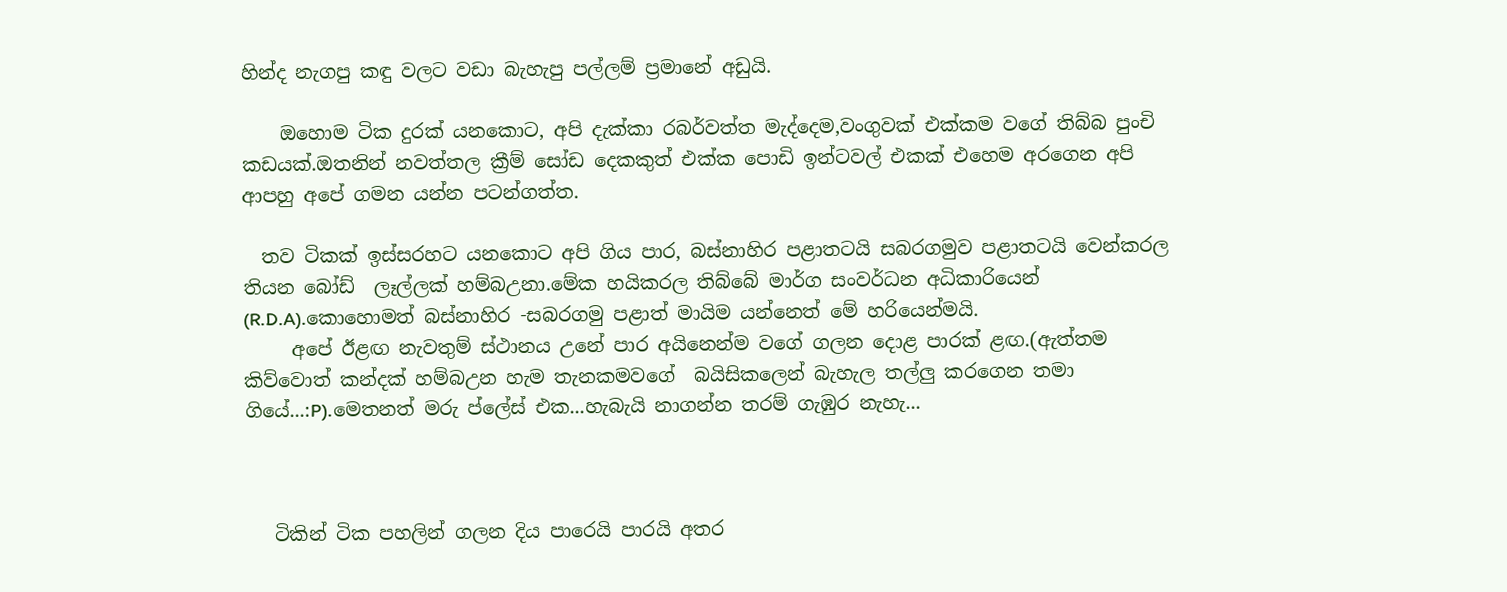හින්ද නැගපු කඳු වලට වඩා බැහැපු පල්ලම් ප්‍රමානේ අඩුයි.

    ඔහොම ටික දුරක් යනකොට, අපි දැක්කා රබර්වත්ත මැද්දෙම,වංගුවක් එක්කම වගේ තිබ්බ පුංචි කඩයක්.ඔතනින් නවත්තල ක්‍රීම් සෝඩ දෙකකුත් එක්ක පොඩි ඉන්ටවල් එකක් එහෙම අරගෙන අපි ආපහු අපේ ගමන යන්න පටන්ගත්ත.

  තව ටිකක් ඉස්සරහට යනකොට අපි ගිය පාර, බස්නාහිර පළාතටයි සබරගමුව පළාතටයි වෙන්කරල තියන බෝඩ්  ලෑල්ලක් හම්බඋනා.මේක හයිකරල තිබ්බේ මාර්ග සංවර්ධන අධිකාරියෙන් (R.D.A).කොහොමත් බස්නාහිර -සබරගමු පළාත් මායිම යන්නෙත් මේ හරියෙන්මයි.
     අපේ ඊළඟ නැවතුම් ස්ථානය උනේ පාර අයිනෙන්ම වගේ ගලන දොළ පාරක් ළඟ.(ඇත්තම කිව්වොත් කන්දක් හම්බඋන හැම තැනකමවගේ  බයිසිකලෙන් බැහැල තල්ලු කරගෙන තමා ගියේ...:P).මෙතනත් මරු ප්ලේස් එක...හැබැයි නාගන්න තරම් ගැඹුර නැහැ...



   ටිකින් ටික පහලින් ගලන දිය පාරෙයි පාරයි අතර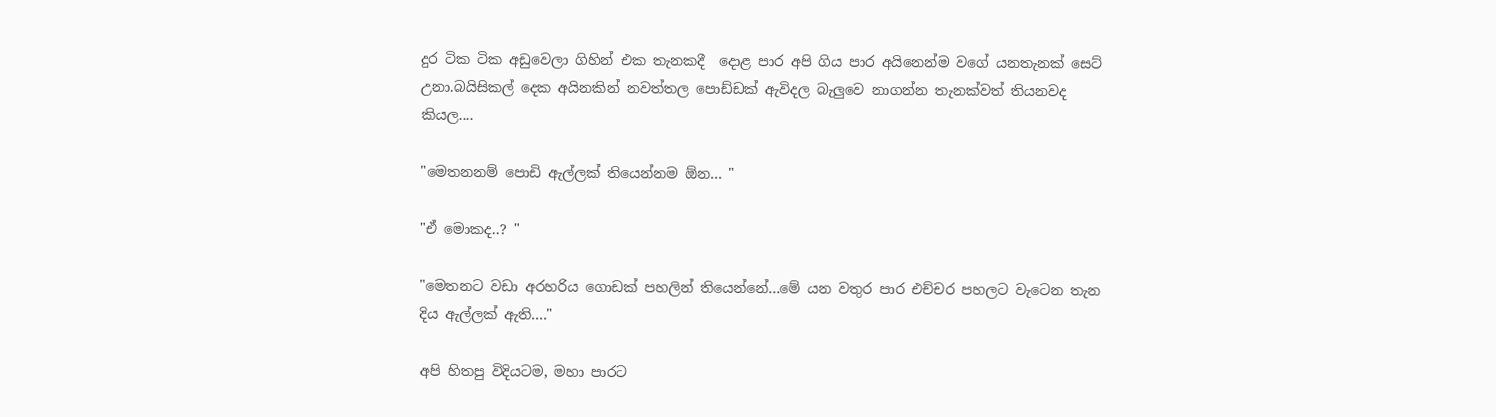දුර ටික ටික අඩුවෙලා ගිහින් එක තැනකදී  දොළ පාර අපි ගිය පාර අයිනෙන්ම වගේ යනතැනක් සෙට් උනා.බයිසිකල් දෙක අයිනකින් නවත්තල පොඩ්ඩක් ඇවිදල බැලුවෙ නාගන්න තැනක්වත් තියනවද කියල....

"මෙතනනම් පොඩි ඇල්ලක් තියෙන්නම ඕන... "

"ඒ මොකද..? "

"මෙතනට වඩා අරහරිය ගොඩක් පහලින් තියෙන්නේ...මේ යන වතුර පාර එච්චර පහලට වැටෙන තැන දිය ඇල්ලක් ඇති...."

අපි හිතපු විදියටම, මහා පාරට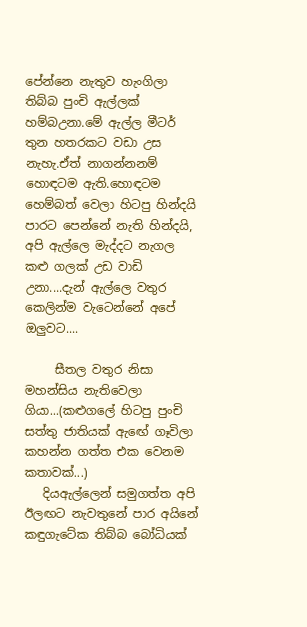පේන්නෙ නැතුව හැංගිලා තිබ්බ පුංචි ඇල්ලක් හම්බඋනා.මේ ඇල්ල මීටර්  තුන හතරකට වඩා උස නැහැ.ඒත් නාගන්නනම් හොඳටම ඇති.හොඳටම හෙම්බත් වෙලා හිටපු හින්දයි පාරට පෙන්නේ නැති හින්දයි, අපි ඇල්ලෙ මැද්දට නැගල කළු ගලක් උඩ වාඩි උනා....දැන් ඇල්ලෙ වතුර කෙලින්ම වැටෙන්නේ අපේ ඔලුවට....

     සීතල වතුර නිසා මහන්සිය නැතිවෙලා ගියා...(කළුගලේ හිටපු පුංචි සත්තු ජාතියක් ඇඟේ ගෑවිලා කහන්න ගත්ත එක වෙනම කතාවක්...)
   දියඇල්ලෙන් සමුගත්ත අපි ඊලඟට නැවතුනේ පාර අයිනේ කඳුගැටේක තිබ්බ බෝධියක්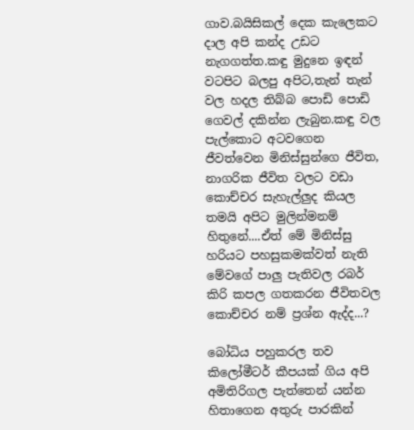ගාව.බයිසිකල් දෙක කැලෙකට දාල අපි කන්ද උඩට නැගගත්ත.කඳු මුදුනෙ ඉඳන් වටපිට බලපු අපිට,තැන් තැන් වල හදල තිබ්බ පොඩි පොඩි ගෙවල් දකින්න ලැබුන.කඳු වල පැල්කොට අටවගෙන ජීවත්වෙන මිනිස්සුන්ගෙ ජීවිත, නාගරික ජීවිත වලට වඩා කොච්චර සැහැල්ලුද කියල තමයි අපිට මුලින්මනම් හිතුනේ....ඒත් මේ මිනිස්සු හරියට පහසුකමක්වත් නැති මේවගේ පාලු පැතිවල රබර් කිරි කපල ගතකරන ජීවිතවල කොච්චර නම් ප්‍රශ්න ඇද්ද...?

බෝධිය පහුකරල තව කිලෝමීටර් කීපයක් ගිය අපි අමිතිරිගල පැත්තෙන් යන්න හිතාගෙන අතුරු පාරකින්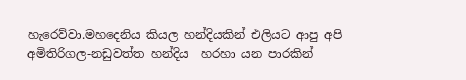හැරෙව්වා.මහදෙනිය කියල හන්දියකින් එලියට ආපු අපි අමිතිරිගල-නඩුවත්ත හන්දිය  හරහා යන පාරකින්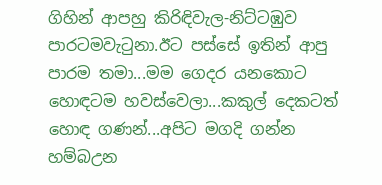ගිහින් ආපහු කිරිඳිවැල-නිට්ටඹුව පාරටමවැටුනා.ඊට පස්සේ ඉතින් ආපු පාරම තමා...මම ගෙදර යනකොට හොඳටම හවස්වෙලා...කකුල් දෙකටත් හොඳ ගණන්...අපිට මගදි ගන්න හම්බඋන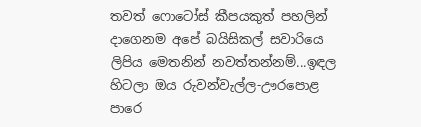තවත් ෆොටෝස් කීපයකුත් පහලින් දාගෙනම අපේ බයිසිකල් සවාරියෙ ලිපිය මෙතනින් නවත්තන්නම්...ඉඳල හිටලා ඔය රුවන්වැල්ල-ඌරපොළ පාරෙ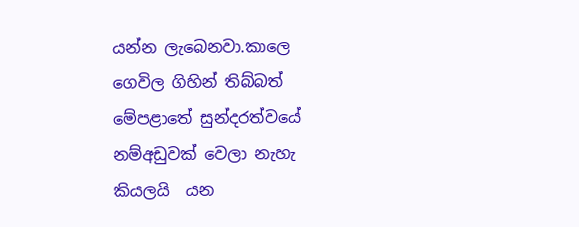යන්න ලැබෙනවා.කාලෙ ගෙවිල ගිහින් තිබ්බත් මේපළාතේ සුන්දරත්වයේ නම්අඩුවක් වෙලා නැහැ කියලයි  යන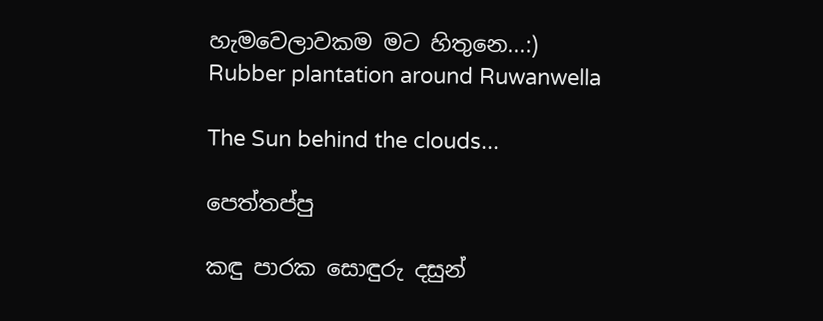හැමවෙලාවකම මට හිතුනෙ...:)
Rubber plantation around Ruwanwella

The Sun behind the clouds...

පෙත්තප්පු

කඳු පාරක සොඳුරු දසුන්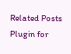Related Posts Plugin for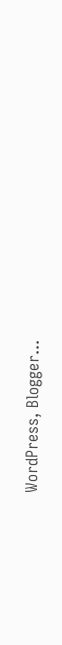WordPress, Blogger...